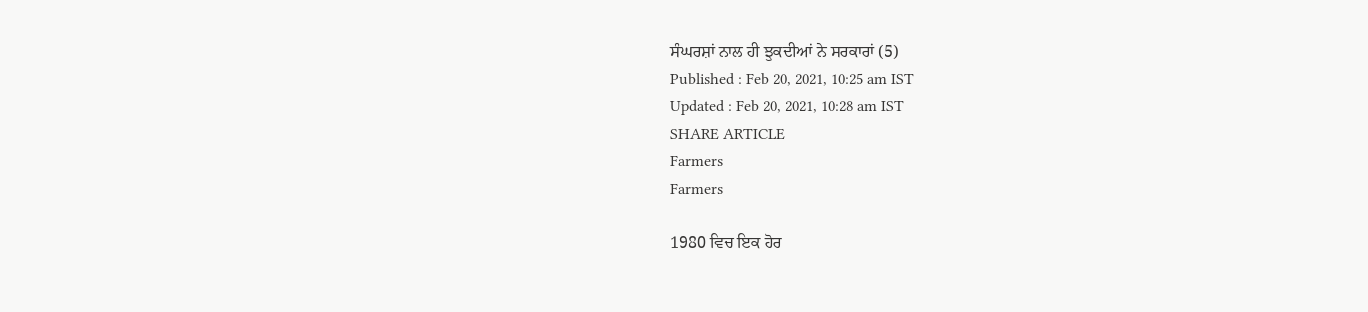ਸੰਘਰਸ਼ਾਂ ਨਾਲ ਹੀ ਝੁਕਦੀਆਂ ਨੇ ਸਰਕਾਰਾਂ (5)
Published : Feb 20, 2021, 10:25 am IST
Updated : Feb 20, 2021, 10:28 am IST
SHARE ARTICLE
Farmers
Farmers

1980 ਵਿਚ ਇਕ ਹੋਰ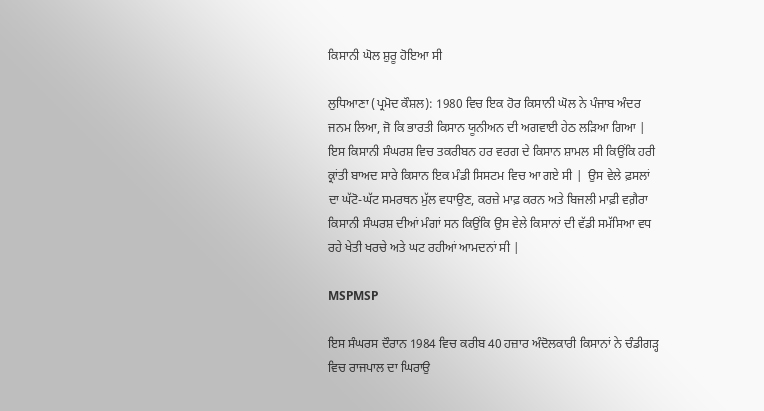ਕਿਸਾਨੀ ਘੋਲ ਸ਼ੁਰੂ ਹੋਇਆ ਸੀ

ਲੁਧਿਆਣਾ (ਪ੍ਰਮੋਦ ਕੌਸ਼ਲ): 1980 ਵਿਚ ਇਕ ਹੋਰ ਕਿਸਾਨੀ ਘੋਲ ਨੇ ਪੰਜਾਬ ਅੰਦਰ ਜਨਮ ਲਿਆ, ਜੋ ਕਿ ਭਾਰਤੀ ਕਿਸਾਨ ਯੂਨੀਅਨ ਦੀ ਅਗਵਾਈ ਹੇਠ ਲੜਿਆ ਗਿਆ | ਇਸ ਕਿਸਾਨੀ ਸੰਘਰਸ਼ ਵਿਚ ਤਕਰੀਬਨ ਹਰ ਵਰਗ ਦੇ ਕਿਸਾਨ ਸ਼ਾਮਲ ਸੀ ਕਿਉਂਕਿ ਹਰੀ ਕ੍ਰਾਂਤੀ ਬਾਅਦ ਸਾਰੇ ਕਿਸਾਨ ਇਕ ਮੰਡੀ ਸਿਸਟਮ ਵਿਚ ਆ ਗਏ ਸੀ |  ਉਸ ਵੇਲੇ ਫ਼ਸਲਾਂ ਦਾ ਘੱਟੋ-ਘੱਟ ਸਮਰਥਨ ਮੁੱਲ ਵਧਾਉਣ, ਕਰਜ਼ੇ ਮਾਫ਼ ਕਰਨ ਅਤੇ ਬਿਜਲੀ ਮਾਫ਼ੀ ਵਗ਼ੈਰਾ ਕਿਸਾਨੀ ਸੰਘਰਸ਼ ਦੀਆਂ ਮੰਗਾਂ ਸਨ ਕਿਉਂਕਿ ਉਸ ਵੇਲੇ ਕਿਸਾਨਾਂ ਦੀ ਵੱਡੀ ਸਮੱਸਿਆ ਵਧ ਰਹੇ ਖੇਤੀ ਖਰਚੇ ਅਤੇ ਘਟ ਰਹੀਆਂ ਆਮਦਨਾਂ ਸੀ |

MSPMSP

ਇਸ ਸੰਘਰਸ ਦੌਰਾਨ 1984 ਵਿਚ ਕਰੀਬ 40 ਹਜ਼ਾਰ ਅੰਦੋਲਕਾਰੀ ਕਿਸਾਨਾਂ ਨੇ ਚੰਡੀਗੜ੍ਹ ਵਿਚ ਰਾਜਪਾਲ ਦਾ ਘਿਰਾਉ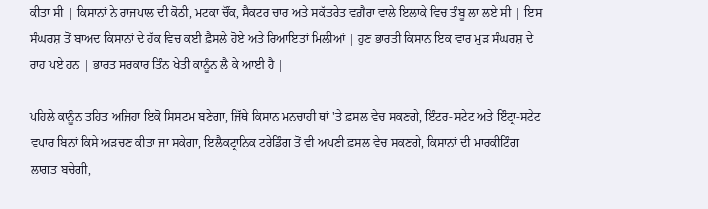ਕੀਤਾ ਸੀ | ਕਿਸਾਨਾਂ ਨੇ ਰਾਜਪਾਲ ਦੀ ਕੋਠੀ, ਮਟਕਾ ਚੌਂਕ, ਸੈਕਟਰ ਚਾਰ ਅਤੇ ਸਕੱਤਰੇਤ ਵਗ਼ੈਰਾ ਵਾਲੇ ਇਲਾਕੇ ਵਿਚ ਤੰਬੂ ਲਾ ਲਏ ਸੀ | ਇਸ ਸੰਘਰਸ਼ ਤੋਂ ਬਾਅਦ ਕਿਸਾਨਾਂ ਦੇ ਹੱਕ ਵਿਚ ਕਈ ਫ਼ੈਸਲੇ ਹੋਏ ਅਤੇ ਰਿਆਇਤਾਂ ਮਿਲੀਆਂ | ਹੁਣ ਭਾਰਤੀ ਕਿਸਾਨ ਇਕ ਵਾਰ ਮੁੜ ਸੰਘਰਸ਼ ਦੇ ਰਾਹ ਪਏ ਹਨ | ਭਾਰਤ ਸਰਕਾਰ ਤਿੰਨ ਖੇਤੀ ਕਾਨੂੰਨ ਲੈ ਕੇ ਆਈ ਹੈ |

ਪਹਿਲੇ ਕਾਨੂੰਨ ਤਹਿਤ ਅਜਿਹਾ ਇਕੋ ਸਿਸਟਮ ਬਣੇਗਾ, ਜਿੱਥੇ ਕਿਸਾਨ ਮਨਚਾਹੀ ਥਾਂ 'ਤੇ ਫ਼ਸਲ ਵੇਚ ਸਕਣਗੇ, ਇੰਟਰ-ਸਟੇਟ ਅਤੇ ਇੰਟ੍ਰਾ-ਸਟੇਟ ਵਪਾਰ ਬਿਨਾਂ ਕਿਸੇ ਅੜਚਣ ਕੀਤਾ ਜਾ ਸਕੇਗਾ, ਇਲੈਕਟ੍ਰਾਨਿਕ ਟਰੇਡਿੰਗ ਤੋਂ ਵੀ ਅਪਣੀ ਫ਼ਸਲ ਵੇਚ ਸਕਣਗੇ, ਕਿਸਾਨਾਂ ਦੀ ਮਾਰਕੀਟਿੰਗ ਲਾਗਤ ਬਚੇਗੀ,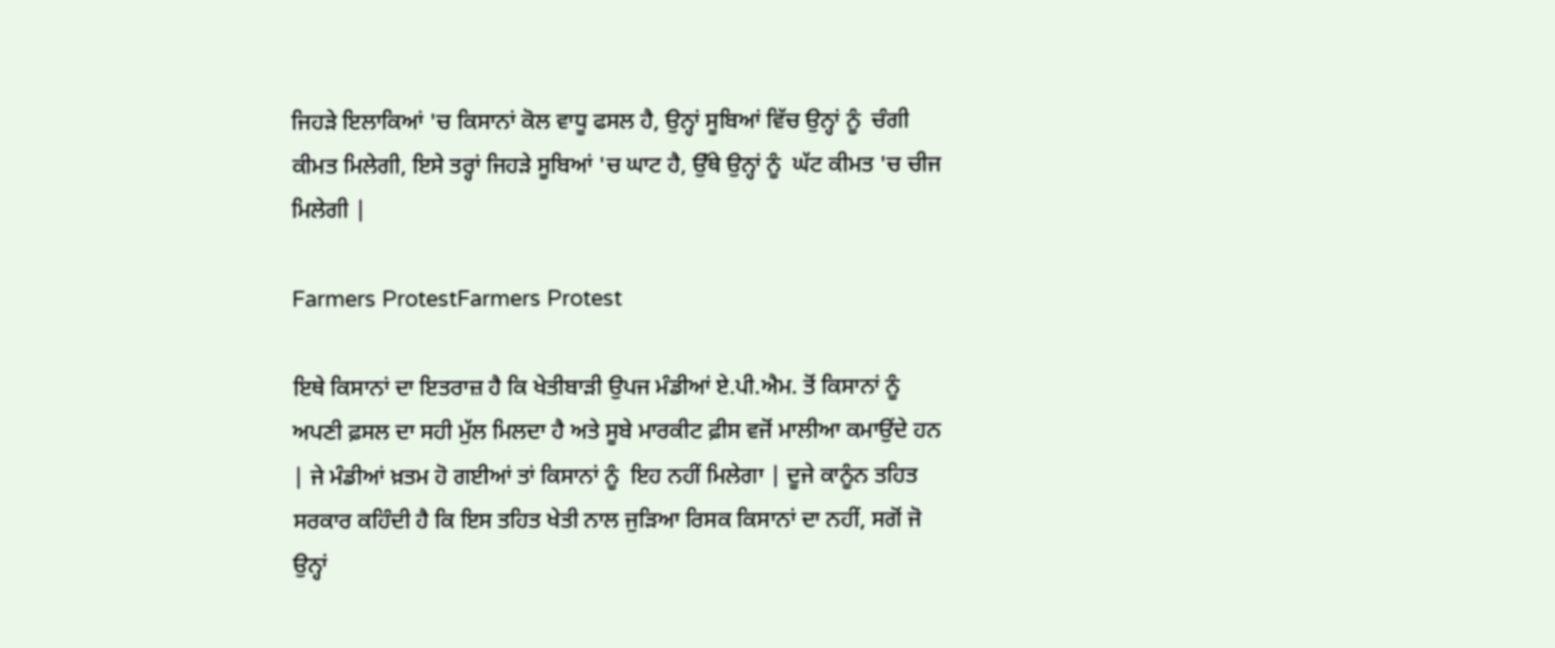ਜਿਹੜੇ ਇਲਾਕਿਆਂ 'ਚ ਕਿਸਾਨਾਂ ਕੋਲ ਵਾਧੂ ਫਸਲ ਹੈ, ਉਨ੍ਹਾਂ ਸੂਬਿਆਂ ਵਿੱਚ ਉਨ੍ਹਾਂ ਨੂੰ  ਚੰਗੀ ਕੀਮਤ ਮਿਲੇਗੀ, ਇਸੇ ਤਰ੍ਹਾਂ ਜਿਹੜੇ ਸੂਬਿਆਂ 'ਚ ਘਾਟ ਹੈ, ਉੱਥੇ ਉਨ੍ਹਾਂ ਨੂੰ  ਘੱਟ ਕੀਮਤ 'ਚ ਚੀਜ ਮਿਲੇਗੀ |

Farmers ProtestFarmers Protest

ਇਥੇ ਕਿਸਾਨਾਂ ਦਾ ਇਤਰਾਜ਼ ਹੈ ਕਿ ਖੇਤੀਬਾੜੀ ਉਪਜ ਮੰਡੀਆਂ ਏ.ਪੀ.ਐਮ. ਤੋਂ ਕਿਸਾਨਾਂ ਨੂੰ  ਅਪਣੀ ਫ਼ਸਲ ਦਾ ਸਹੀ ਮੁੱਲ ਮਿਲਦਾ ਹੈ ਅਤੇ ਸੂਬੇ ਮਾਰਕੀਟ ਫ਼ੀਸ ਵਜੋਂ ਮਾਲੀਆ ਕਮਾਉਂਦੇ ਹਨ | ਜੇ ਮੰਡੀਆਂ ਖ਼ਤਮ ਹੋ ਗਈਆਂ ਤਾਂ ਕਿਸਾਨਾਂ ਨੂੰ  ਇਹ ਨਹੀਂ ਮਿਲੇਗਾ | ਦੂਜੇ ਕਾਨੂੰਨ ਤਹਿਤ ਸਰਕਾਰ ਕਹਿੰਦੀ ਹੈ ਕਿ ਇਸ ਤਹਿਤ ਖੇਤੀ ਨਾਲ ਜੁੜਿਆ ਰਿਸਕ ਕਿਸਾਨਾਂ ਦਾ ਨਹੀਂ, ਸਗੋਂ ਜੋ ਉਨ੍ਹਾਂ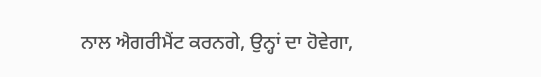ਨਾਲ ਐਗਰੀਮੈਂਟ ਕਰਨਗੇ, ਉਨ੍ਹਾਂ ਦਾ ਹੋਵੇਗਾ,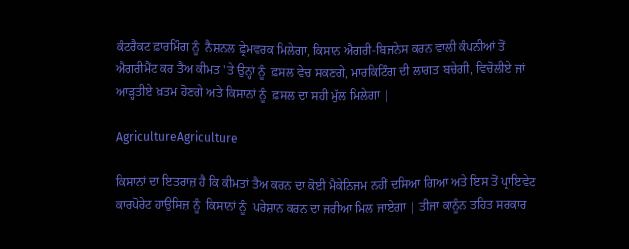ਕੰਟਰੈਕਟ ਫ਼ਾਰਮਿੰਗ ਨੂੰ  ਨੈਸ਼ਨਲ ਫ਼੍ਰੇਮਵਰਕ ਮਿਲੇਗਾ, ਕਿਸਾਨ ਐਗਰੀ-ਬਿਜਨੇਸ ਕਰਨ ਵਾਲੀ ਕੰਪਨੀਆਂ ਤੋਂ ਐਗਰੀਮੈਂਟ ਕਰ ਤੈਅ ਕੀਮਤ 'ਤੇ ਉਨ੍ਹਾਂ ਨੂੰ  ਫ਼ਸਲ ਵੇਚ ਸਕਣਗੇ, ਮਾਰਕਿਟਿੰਗ ਦੀ ਲਾਗਤ ਬਚੇਗੀ, ਵਿਚੋਲੀਏ ਜਾਂ ਆੜ੍ਹਤੀਏ ਖ਼ਤਮ ਹੋਣਗੇ ਅਤੇ ਕਿਸਾਨਾਂ ਨੂੰ  ਫ਼ਸਲ ਦਾ ਸਹੀ ਮੁੱਲ ਮਿਲੇਗਾ |

AgricultureAgriculture

ਕਿਸਾਨਾਂ ਦਾ ਇਤਰਾਜ਼ ਹੈ ਕਿ ਕੀਮਤਾਂ ਤੈਅ ਕਰਨ ਦਾ ਕੋਈ ਮੈਕੇਨਿਜਮ ਨਹੀਂ ਦਸਿਆ ਗਿਆ ਅਤੇ ਇਸ ਤੋਂ ਪ੍ਰਾਇਵੇਟ ਕਾਰਪੋਰੇਟ ਹਾਉਸਿਜ਼ ਨੂੰ  ਕਿਸਾਨਾਂ ਨੂੰ  ਪਰੇਸ਼ਾਨ ਕਰਨ ਦਾ ਜਰੀਆ ਮਿਲ ਜਾਏਗਾ | ਤੀਜਾ ਕਾਨੂੰਨ ਤਹਿਤ ਸਰਕਾਰ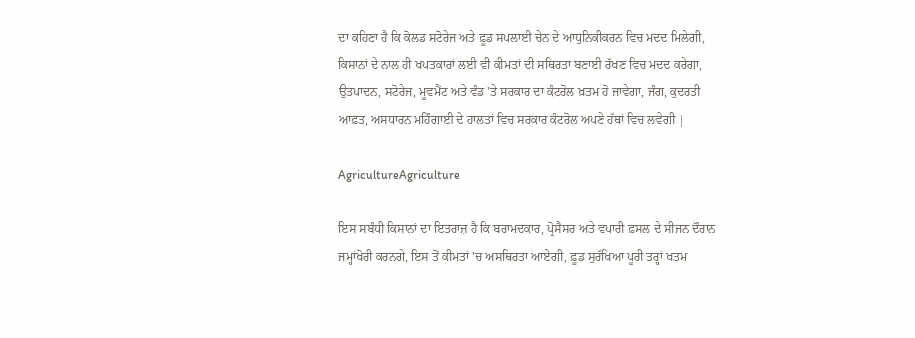ਦਾ ਕਹਿਣਾ ਹੈ ਕਿ ਕੋਲਡ ਸਟੋਰੇਜ ਅਤੇ ਫ਼ੂਡ ਸਪਲਾਈ ਚੇਨ ਦੇ ਆਧੁਨਿਕੀਕਰਨ ਵਿਚ ਮਦਦ ਮਿਲੇਗੀ, ਕਿਸਾਨਾਂ ਦੇ ਨਾਲ ਹੀ ਖਪਤਕਾਰਾਂ ਲਈ ਵੀ ਕੀਮਤਾਂ ਦੀ ਸਥਿਰਤਾ ਬਣਾਈ ਰੱਖਣ ਵਿਚ ਮਦਦ ਕਰੇਗਾ, ਉਤਪਾਦਨ, ਸਟੋਰੇਜ, ਮੂਵਮੈਂਟ ਅਤੇ ਵੰਡ 'ਤੇ ਸਰਕਾਰ ਦਾ ਕੰਟਰੋਲ ਖ਼ਤਮ ਹੋ ਜਾਵੇਗਾ, ਜੰਗ, ਕੁਦਰਤੀ ਆਫ਼ਤ, ਅਸਧਾਰਨ ਮਹਿੰਗਾਈ ਦੇ ਹਾਲਤਾਂ ਵਿਚ ਸਰਕਾਰ ਕੰਟਰੋਲ ਅਪਣੇ ਹੱਥਾਂ ਵਿਚ ਲਵੇਗੀ |

AgricultureAgriculture

ਇਸ ਸਬੰਧੀ ਕਿਸਾਨਾਂ ਦਾ ਇਤਰਾਜ਼ ਹੈ ਕਿ ਬਰਾਮਦਕਾਰ, ਪ੍ਰੋਸੈਸਰ ਅਤੇ ਵਪਾਰੀ ਫ਼ਸਲ ਦੇ ਸੀਜਨ ਦੌਰਾਨ ਜਮ੍ਹਾਂਖੋਰੀ ਕਰਨਗੇ, ਇਸ ਤੋਂ ਕੀਮਤਾਂ 'ਚ ਅਸਥਿਰਤਾ ਆਏਗੀ, ਫ਼ੂਡ ਸੁਰੱਖਿਆ ਪੂਰੀ ਤਰ੍ਹਾਂ ਖਤਮ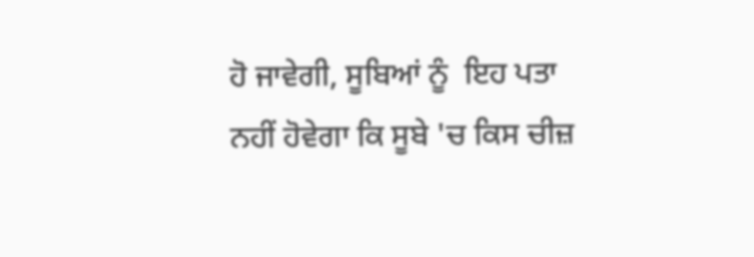ਹੋ ਜਾਵੇਗੀ, ਸੂਬਿਆਂ ਨੂੰ  ਇਹ ਪਤਾ ਨਹੀਂ ਹੋਵੇਗਾ ਕਿ ਸੂਬੇ 'ਚ ਕਿਸ ਚੀਜ਼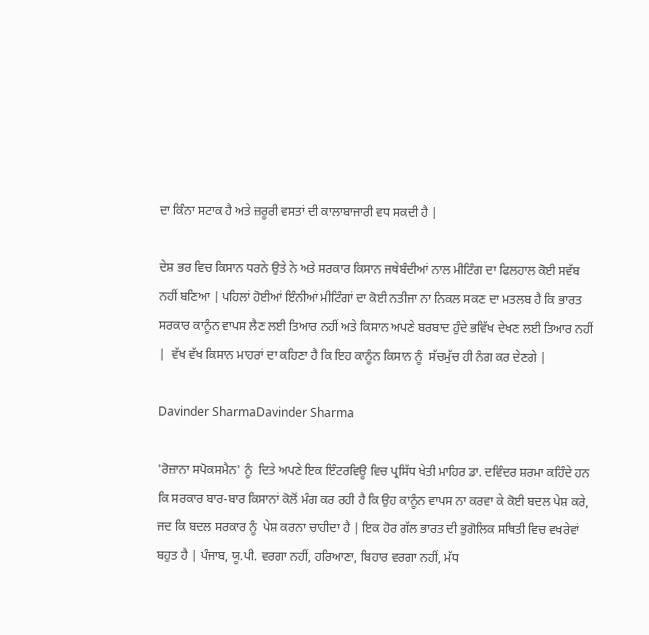ਦਾ ਕਿੰਨਾ ਸਟਾਕ ਹੈ ਅਤੇ ਜ਼ਰੂਰੀ ਵਸਤਾਂ ਦੀ ਕਾਲਾਬਾਜਾਰੀ ਵਧ ਸਕਦੀ ਹੈ |

ਦੇਸ਼ ਭਰ ਵਿਚ ਕਿਸਾਨ ਧਰਨੇ ਉਤੇ ਨੇ ਅਤੇ ਸਰਕਾਰ ਕਿਸਾਨ ਜਥੇਬੰਦੀਆਂ ਨਾਲ ਮੀਟਿੰਗ ਦਾ ਫਿਲਹਾਲ ਕੋਈ ਸਵੱਬ ਨਹੀਂ ਬਣਿਆ | ਪਹਿਲਾਂ ਹੋਈਆਂ ਇੰਨੀਆਂ ਮੀਟਿੰਗਾਂ ਦਾ ਕੋਈ ਨਤੀਜਾ ਨਾ ਨਿਕਲ ਸਕਣ ਦਾ ਮਤਲਬ ਹੈ ਕਿ ਭਾਰਤ ਸਰਕਾਰ ਕਾਨੂੰਨ ਵਾਪਸ ਲੈਣ ਲਈ ਤਿਆਰ ਨਹੀਂ ਅਤੇ ਕਿਸਾਨ ਅਪਣੇ ਬਰਬਾਦ ਹੁੰਦੇ ਭਵਿੱਖ ਦੇਖਣ ਲਈ ਤਿਆਰ ਨਹੀਂ |  ਵੱਖ ਵੱਖ ਕਿਸਾਨ ਮਾਹਰਾਂ ਦਾ ਕਹਿਣਾ ਹੈ ਕਿ ਇਹ ਕਾਨੂੰਨ ਕਿਸਾਨ ਨੂੰ  ਸੱਚਮੁੱਚ ਹੀ ਨੰਗ ਕਰ ਦੇਣਗੇ |

Davinder SharmaDavinder Sharma

'ਰੋਜ਼ਾਨਾ ਸਪੋਕਸਮੈਨ' ਨੂੰ  ਦਿਤੇ ਅਪਣੇ ਇਕ ਇੰਟਰਵਿਊ ਵਿਚ ਪ੍ਰਸਿੱਧ ਖੇਤੀ ਮਾਹਿਰ ਡਾ. ਦਵਿੰਦਰ ਸ਼ਰਮਾ ਕਹਿੰਦੇ ਹਨ ਕਿ ਸਰਕਾਰ ਬਾਰ-ਬਾਰ ਕਿਸਾਨਾਂ ਕੋਲੋਂ ਮੰਗ ਕਰ ਰਹੀ ਹੈ ਕਿ ਉਹ ਕਾਨੂੰਨ ਵਾਪਸ ਨਾ ਕਰਵਾ ਕੇ ਕੋਈ ਬਦਲ ਪੇਸ਼ ਕਰੇ, ਜਦ ਕਿ ਬਦਲ ਸਰਕਾਰ ਨੂੰ  ਪੇਸ਼ ਕਰਨਾ ਚਾਹੀਦਾ ਹੈ | ਇਕ ਹੋਰ ਗੱਲ ਭਾਰਤ ਦੀ ਭੁਗੋਲਿਕ ਸਥਿਤੀ ਵਿਚ ਵਖਰੇਵਾਂ ਬਹੁਤ ਹੈ | ਪੰਜਾਬ, ਯੂ.ਪੀ. ਵਰਗਾ ਨਹੀਂ, ਹਰਿਆਣਾ, ਬਿਹਾਰ ਵਰਗਾ ਨਹੀਂ, ਮੱਧ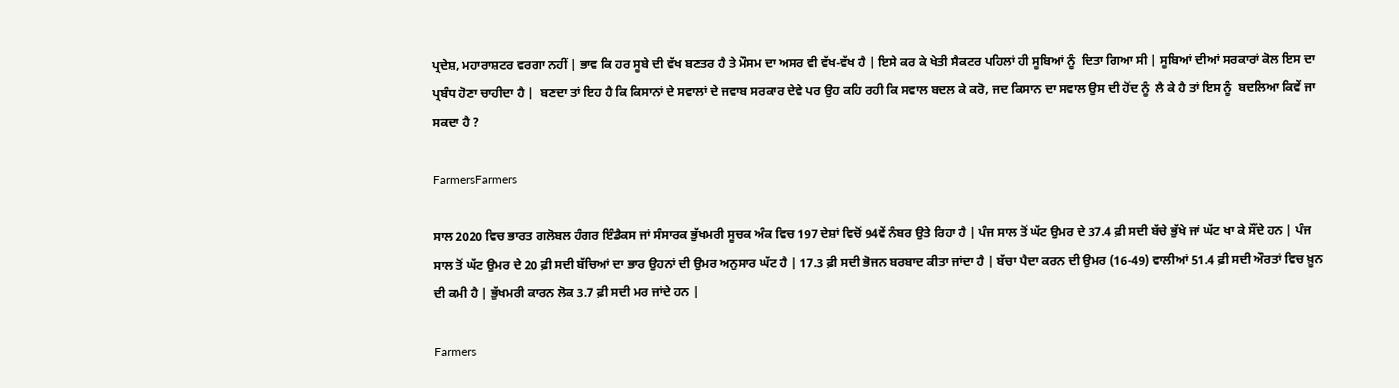ਪ੍ਰਦੇਸ਼, ਮਹਾਰਾਸ਼ਟਰ ਵਰਗਾ ਨਹੀਂ | ਭਾਵ ਕਿ ਹਰ ਸੂਬੇ ਦੀ ਵੱਖ ਬਣਤਰ ਹੈ ਤੇ ਮੌਸਮ ਦਾ ਅਸਰ ਵੀ ਵੱਖ-ਵੱਖ ਹੈ | ਇਸੇ ਕਰ ਕੇ ਖੇਤੀ ਸੈਕਟਰ ਪਹਿਲਾਂ ਹੀ ਸੂਬਿਆਂ ਨੂੰ  ਦਿਤਾ ਗਿਆ ਸੀ | ਸੂਬਿਆਂ ਦੀਆਂ ਸਰਕਾਰਾਂ ਕੋਲ ਇਸ ਦਾ ਪ੍ਰਬੰਧ ਹੋਣਾ ਚਾਹੀਦਾ ਹੈ |  ਬਣਦਾ ਤਾਂ ਇਹ ਹੈ ਕਿ ਕਿਸਾਨਾਂ ਦੇ ਸਵਾਲਾਂ ਦੇ ਜਵਾਬ ਸਰਕਾਰ ਦੇਵੇ ਪਰ ਉਹ ਕਹਿ ਰਹੀ ਕਿ ਸਵਾਲ ਬਦਲ ਕੇ ਕਰੋ, ਜਦ ਕਿਸਾਨ ਦਾ ਸਵਾਲ ਉਸ ਦੀ ਹੋਂਦ ਨੂੰ  ਲੈ ਕੇ ਹੈ ਤਾਂ ਇਸ ਨੂੰ  ਬਦਲਿਆ ਕਿਵੇਂ ਜਾ ਸਕਦਾ ਹੈ ?

FarmersFarmers

ਸਾਲ 2020 ਵਿਚ ਭਾਰਤ ਗਲੋਬਲ ਹੰਗਰ ਇੰਡੈਕਸ ਜਾਂ ਸੰਸਾਰਕ ਭੁੱਖਮਰੀ ਸੂਚਕ ਅੰਕ ਵਿਚ 197 ਦੇਸ਼ਾਂ ਵਿਚੋਂ 94ਵੇਂ ਨੰਬਰ ਉਤੇ ਰਿਹਾ ਹੈ | ਪੰਜ ਸਾਲ ਤੋਂ ਘੱਟ ਉਮਰ ਦੇ 37.4 ਫ਼ੀ ਸਦੀ ਬੱਚੇ ਭੁੱਖੇ ਜਾਂ ਘੱਟ ਖਾ ਕੇ ਸੌਂਦੇ ਹਨ | ਪੰਜ ਸਾਲ ਤੋਂ ਘੱਟ ਉਮਰ ਦੇ 20 ਫ਼ੀ ਸਦੀ ਬੱਚਿਆਂ ਦਾ ਭਾਰ ਉਹਨਾਂ ਦੀ ਉਮਰ ਅਨੁਸਾਰ ਘੱਟ ਹੈ | 17.3 ਫ਼ੀ ਸਦੀ ਭੋਜਨ ਬਰਬਾਦ ਕੀਤਾ ਜਾਂਦਾ ਹੈ | ਬੱਚਾ ਪੈਦਾ ਕਰਨ ਦੀ ਉਮਰ (16-49) ਵਾਲੀਆਂ 51.4 ਫ਼ੀ ਸਦੀ ਔਰਤਾਂ ਵਿਚ ਖ਼ੂਨ ਦੀ ਕਮੀ ਹੈ | ਭੁੱਖਮਰੀ ਕਾਰਨ ਲੋਕ 3.7 ਫ਼ੀ ਸਦੀ ਮਰ ਜਾਂਦੇ ਹਨ |

Farmers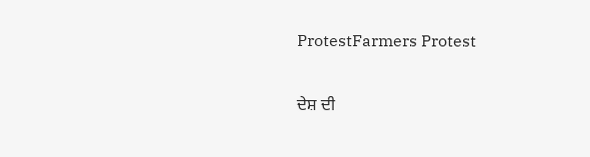ProtestFarmers Protest

ਦੇਸ਼ ਦੀ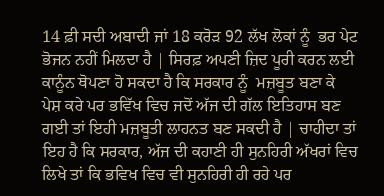14 ਫ਼ੀ ਸਦੀ ਅਬਾਦੀ ਜਾਂ 18 ਕਰੋੜ 92 ਲੱਖ ਲੋਕਾਂ ਨੂੰ  ਭਰ ਪੇਟ ਭੋਜਨ ਨਹੀਂ ਮਿਲਦਾ ਹੈ | ਸਿਰਫ਼ ਅਪਣੀ ਜ਼ਿਦ ਪੂਰੀ ਕਰਨ ਲਈ ਕਾਨੂੰਨ ਥੋਪਣਾ ਹੋ ਸਕਦਾ ਹੈ ਕਿ ਸਰਕਾਰ ਨੂੰ  ਮਜ਼ਬੂਤ ਬਣਾ ਕੇ ਪੇਸ਼ ਕਰੇ ਪਰ ਭਵਿੱਖ ਵਿਚ ਜਦੋਂ ਅੱਜ ਦੀ ਗੱਲ ਇਤਿਹਾਸ ਬਣ ਗਈ ਤਾਂ ਇਹੀ ਮਜ਼ਬੂਤੀ ਲਾਹਨਤ ਬਣ ਸਕਦੀ ਹੈ | ਚਾਹੀਦਾ ਤਾਂ ਇਹ ਹੈ ਕਿ ਸਰਕਾਰ, ਅੱਜ ਦੀ ਕਹਾਣੀ ਹੀ ਸੁਨਹਿਰੀ ਅੱਖਰਾਂ ਵਿਚ ਲਿਖੇ ਤਾਂ ਕਿ ਭਵਿਖ ਵਿਚ ਵੀ ਸੁਨਹਿਰੀ ਹੀ ਰਹੇ ਪਰ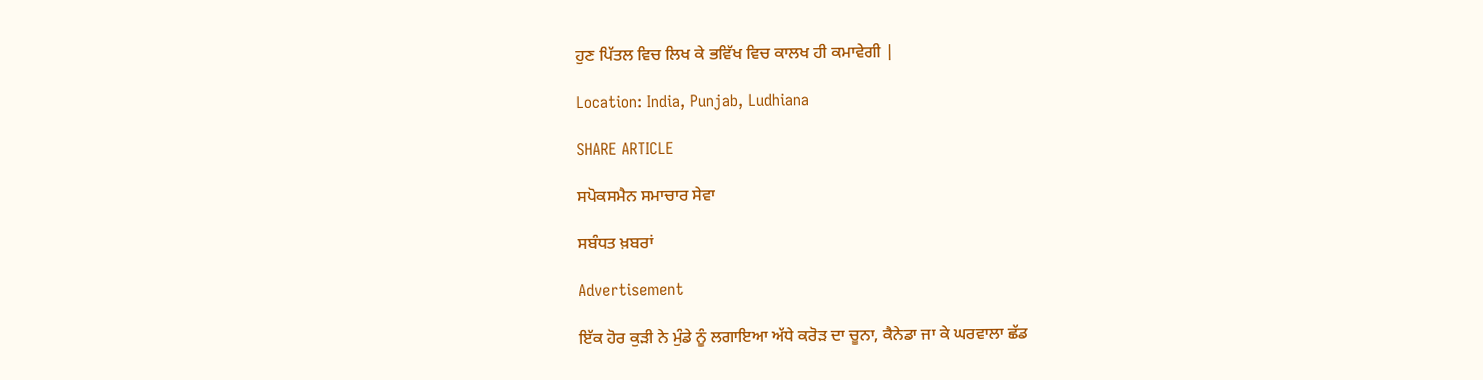ਹੁਣ ਪਿੱਤਲ ਵਿਚ ਲਿਖ ਕੇ ਭਵਿੱਖ ਵਿਚ ਕਾਲਖ ਹੀ ਕਮਾਵੇਗੀ |

Location: India, Punjab, Ludhiana

SHARE ARTICLE

ਸਪੋਕਸਮੈਨ ਸਮਾਚਾਰ ਸੇਵਾ

ਸਬੰਧਤ ਖ਼ਬਰਾਂ

Advertisement

ਇੱਕ ਹੋਰ ਕੁੜੀ ਨੇ ਮੁੰਡੇ ਨੂੰ ਲਗਾਇਆ ਅੱਧੇ ਕਰੋੜ ਦਾ ਚੂਨਾ, ਕੈਨੇਡਾ ਜਾ ਕੇ ਘਰਵਾਲਾ ਛੱਡ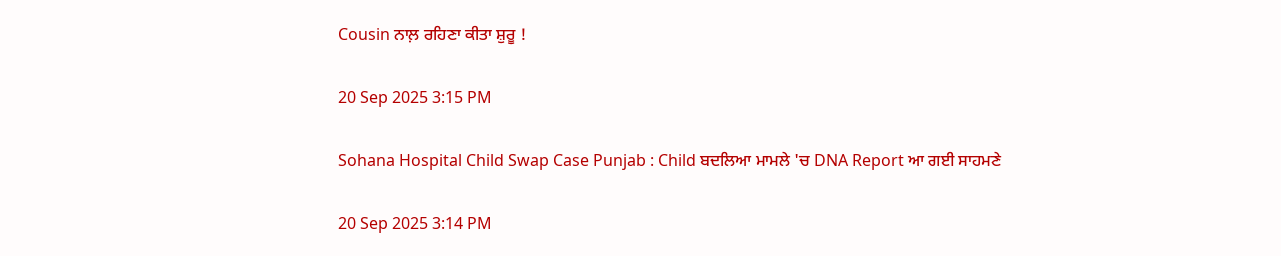Cousin ਨਾਲ਼ ਰਹਿਣਾ ਕੀਤਾ ਸ਼ੁਰੂ !

20 Sep 2025 3:15 PM

Sohana Hospital Child Swap Case Punjab : Child ਬਦਲਿਆ ਮਾਮਲੇ 'ਚ DNA Report ਆ ਗਈ ਸਾਹਮਣੇ

20 Sep 2025 3:14 PM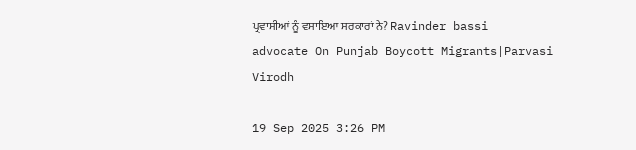ਪ੍ਰਵਾਸੀਆਂ ਨੂੰ ਵਸਾਇਆ ਸਰਕਾਰਾਂ ਨੇ? Ravinder bassi advocate On Punjab Boycott Migrants|Parvasi Virodh

19 Sep 2025 3:26 PM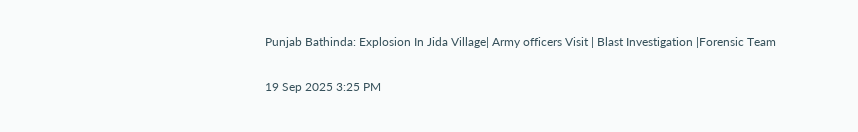Punjab Bathinda: Explosion In Jida Village| Army officers Visit | Blast Investigation |Forensic Team

19 Sep 2025 3:25 PM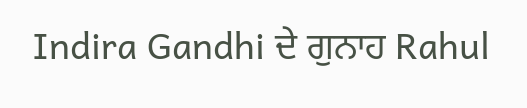Indira Gandhi ਦੇ ਗੁਨਾਹ Rahul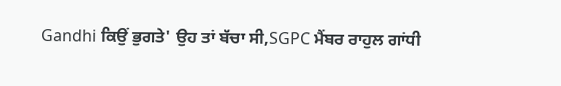Gandhi ਕਿਉਂ ਭੁਗਤੇ' ਉਹ ਤਾਂ ਬੱਚਾ ਸੀ,SGPC ਮੈਂਬਰ ਰਾਹੁਲ ਗਾਂਧੀ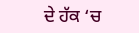ਦੇ ਹੱਕ ‘ਚ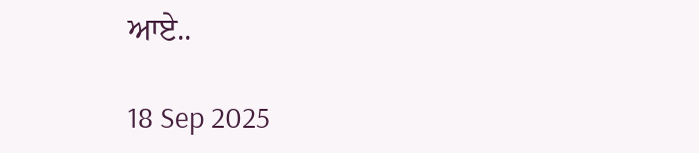ਆਏ..

18 Sep 2025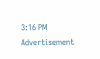3:16 PM
Advertisement